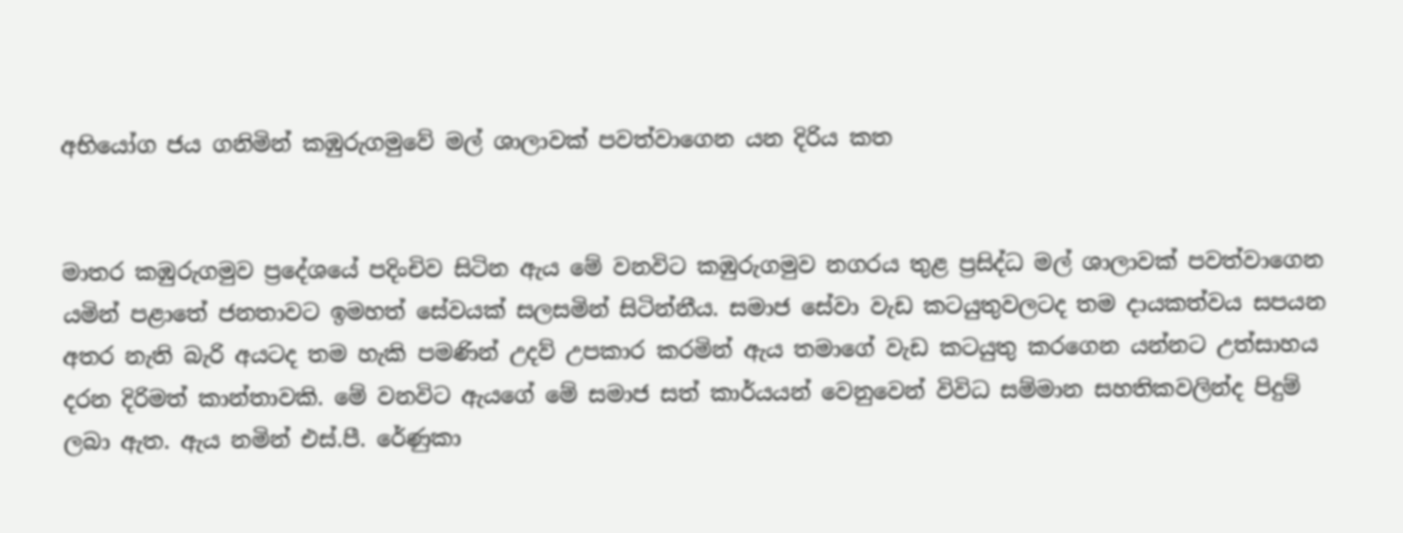අභියෝග ජය ගනිමින් කඹුරුගමුවේ මල් ශාලාවක් පවත්වාගෙන යන දිරිය කත


මාතර කඹුරුගමුව ප්‍රදේශයේ පදිංචිව සිටින ඇය මේ වනවිට කඹුරුගමුව නගරය තුළ ප්‍රසිද්ධ මල් ශාලාවක් පවත්වාගෙන යමින් පළාතේ ජනතාවට ඉමහත් සේවයක් සලසමින් සිටින්නීය. සමාජ සේවා වැඩ කටයුතුවලටද තම දායකත්වය සපයන අතර නැති බැරි අයටද තම හැකි පමණින් උදව් උපකාර කරමින් ඇය තමාගේ වැඩ කටයුතු කරගෙන යන්නට උත්සාහය දරන දිරිමත් කාන්තාවකි. මේ වනවිට ඇයගේ මේ සමාජ සත් කාර්යයන් වෙනුවෙන් විවිධ සම්මාන සහතිකවලින්ද පිදුම් ලබා ඇත. ඇය නමින් එස්.පී. රේණුකා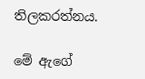තිලකරත්නය.

මේ ඇගේ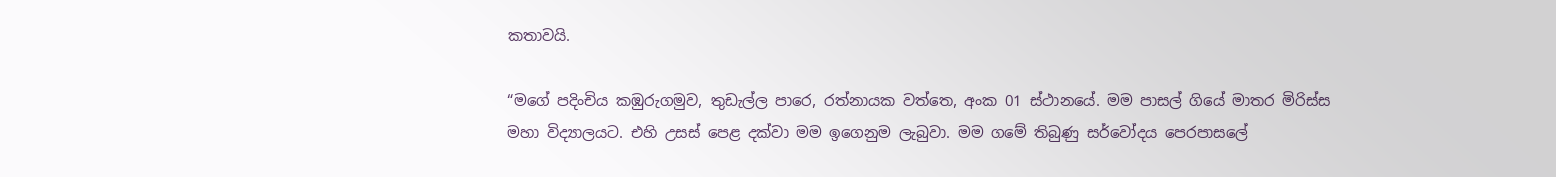කතාවයි.

“මගේ පදිංචිය කඹුරුගමුව, තුඩැල්ල පාරෙ, රත්නායක වත්තෙ, අංක 01 ස්ථානයේ. මම පාසල් ගියේ මාතර මිරිස්ස මහා විද්‍යාලයට. එහි උසස් පෙළ දක්වා මම ඉගෙනුම ලැබුවා. මම ගමේ තිබුණු සර්වෝදය පෙරපාසලේ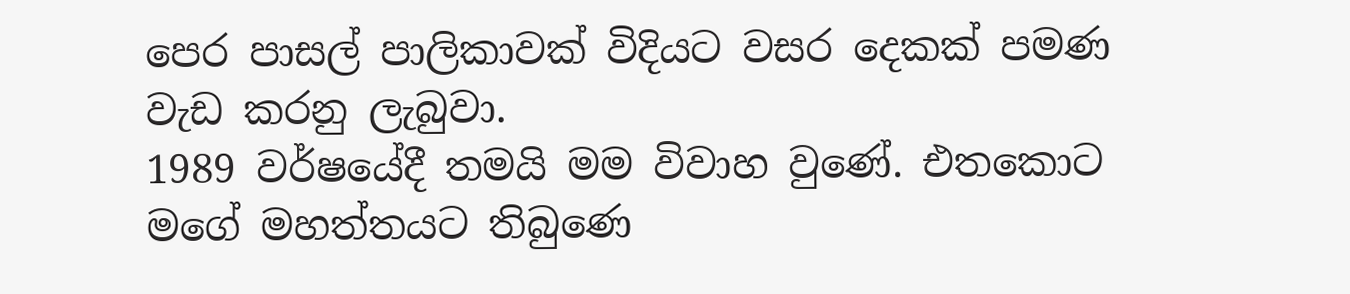පෙර පාසල් පාලිකාවක් විදියට වසර දෙකක් පමණ වැඩ කරනු ලැබුවා.
1989 වර්ෂයේදී තමයි මම විවාහ වුණේ. එතකොට මගේ මහත්තයට තිබුණෙ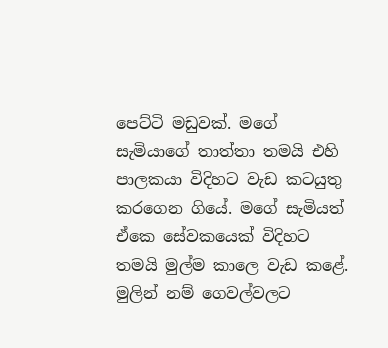පෙට්ටි මඩුවක්. මගේ සැමියාගේ තාත්තා තමයි එහි පාලකයා විදිහට වැඩ කටයුතු කරගෙන ගියේ. මගේ සැමියත් ඒකෙ සේවකයෙක් විදිහට තමයි මුල්ම කාලෙ වැඩ කළේ. මුලින් නම් ගෙවල්වලට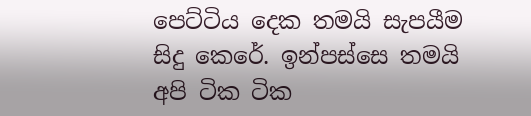පෙට්ටිය දෙක තමයි සැපයීම සිදු කෙරේ. ඉන්පස්සෙ තමයි අපි ටික ටික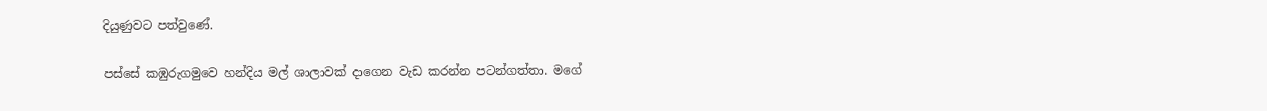දියුණුවට පත්වුණේ.

පස්සේ කඹුරුගමුවෙ හන්දිය මල් ශාලාවක් දාගෙන වැඩ කරන්න පටන්ගත්තා. මගේ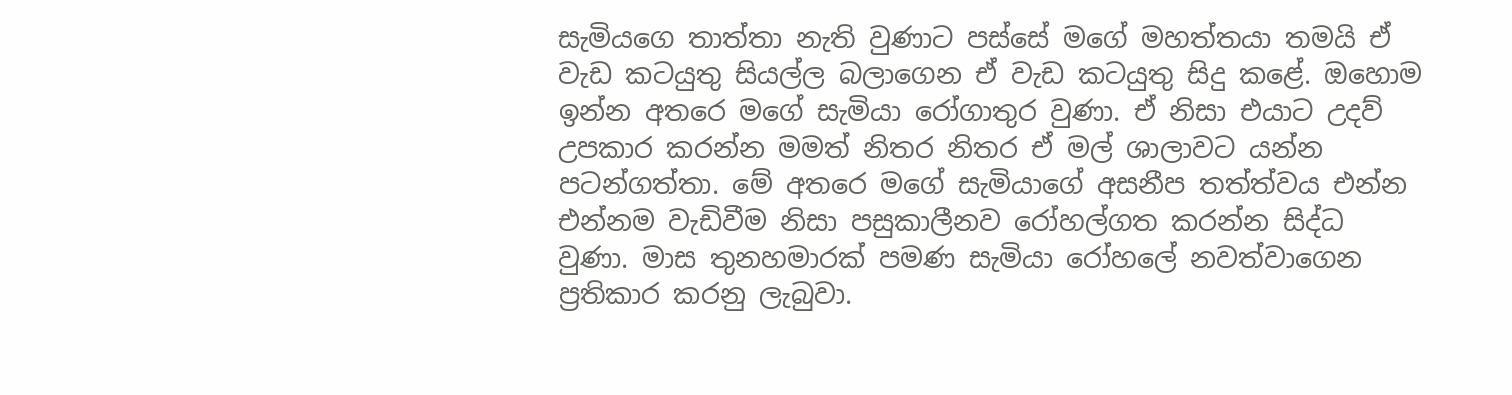සැමියගෙ තාත්තා නැති වුණාට පස්සේ මගේ මහත්තයා තමයි ඒ වැඩ කටයුතු සියල්ල බලාගෙන ඒ වැඩ කටයුතු සිදු කළේ. ඔහොම ඉන්න අතරෙ මගේ සැමියා රෝගාතුර වුණා. ඒ නිසා එයාට උදව් උපකාර කරන්න මමත් නිතර නිතර ඒ මල් ශාලාවට යන්න පටන්ගත්තා. මේ අතරෙ මගේ සැමියාගේ අසනීප තත්ත්වය එන්න එන්නම වැඩිවීම නිසා පසුකාලීනව රෝහල්ගත කරන්න සිද්ධ වුණා. මාස තුනහමාරක් පමණ සැමියා රෝහලේ නවත්වාගෙන ප්‍රතිකාර කරනු ලැබුවා.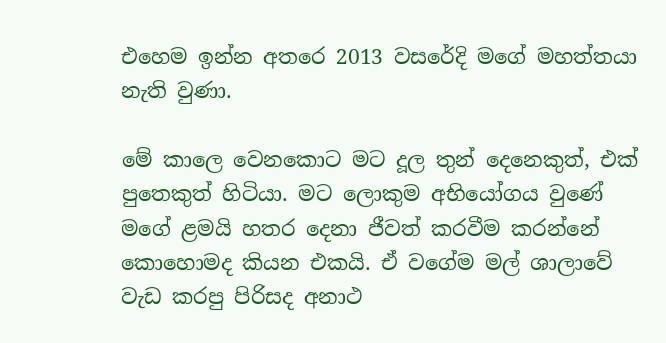එහෙම ඉන්න අතරෙ 2013 වසරේදි මගේ මහත්තයා නැති වුණා.

මේ කාලෙ වෙනකොට මට දූල තුන් දෙනෙකුත්, එක් පුතෙකුත් හිටියා. මට ලොකුම අභියෝගය වුණේ මගේ ළමයි හතර දෙනා ජීවත් කරවීම කරන්නේ කොහොමද කියන එකයි. ඒ වගේම මල් ශාලාවේ වැඩ කරපු පිරිසද අනාථ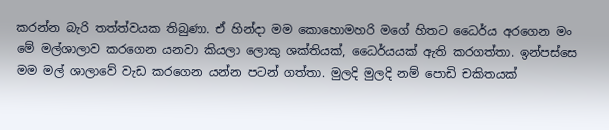කරන්න බැරි තත්ත්වයක තිබුණා. ඒ හින්දා මම කොහොමහරි මගේ හිතට ධෛර්ය අරගෙන මං මේ මල්ශාලාව කරගෙන යනවා කියලා ලොකු ශක්තියක්, ධෛර්යයක් ඇති කරගත්තා. ඉන්පස්සෙ මම මල් ශාලාවේ වැඩ කරගෙන යන්න පටන් ගත්තා. මුලදි මුලදි නම් පොඩි චකිතයක්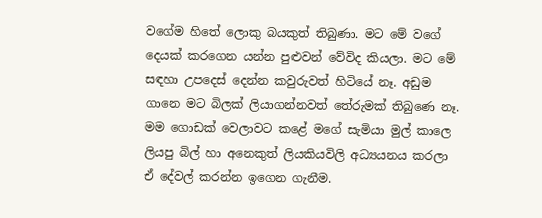වගේම හිතේ ලොකු බයකුත් තිබුණා. මට මේ වගේ දෙයක් කරගෙන යන්න පුළුවන් වේවිද කියලා. මට මේ සඳහා උපදෙස් දෙන්න කවුරුවත් හිටියේ නෑ. අඩුම ගානෙ මට බිලක් ලියාගන්නවත් තේරුමක් තිබුණෙ නෑ. මම ගොඩක් වෙලාවට කළේ මගේ සැමියා මුල් කාලෙ ලියපු බිල් හා අනෙකුත් ලියකියවිලි අධ්‍යයනය කරලා ඒ දේවල් කරන්න ඉගෙන ගැනීම.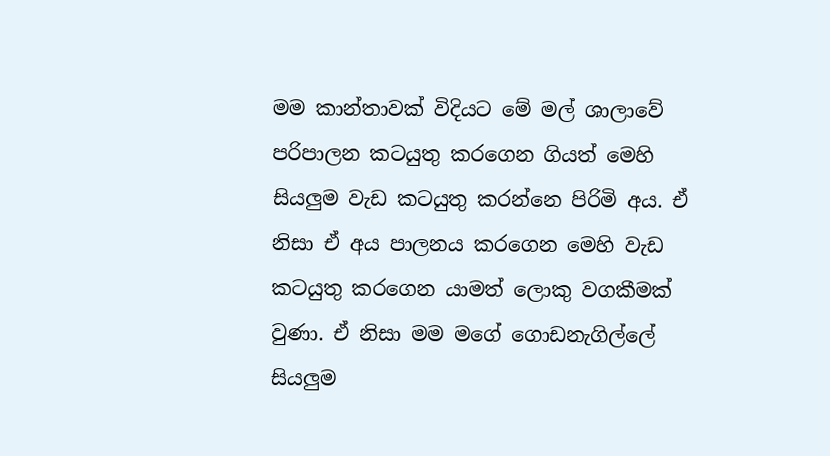මම කාන්තාවක් විදියට මේ මල් ශාලාවේ පරිපාලන කටයුතු කරගෙන ගියත් මෙහි සියලුම වැඩ කටයුතු කරන්නෙ පිරිමි අය. ඒ නිසා ඒ අය පාලනය කරගෙන මෙහි වැඩ කටයුතු කරගෙන යාමත් ලොකු වගකීමක් වුණා. ඒ නිසා මම මගේ ගොඩනැගිල්ලේ සියලුම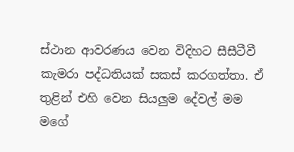ස්ථාන ආවරණය වෙන විදිහට සීසීටීවී කැමරා පද්ධතියක් සකස් කරගත්තා. ඒ තුළින් එහි වෙන සියලුම දේවල් මම මගේ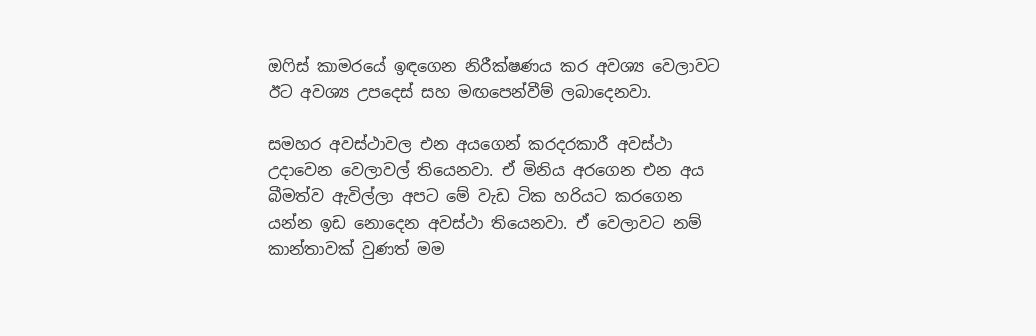ඔෆිස් කාමරයේ ඉඳගෙන නිරීක්ෂණය කර අවශ්‍ය වෙලාවට ඊට අවශ්‍ය උපදෙස් සහ මඟපෙන්වීම් ලබාදෙනවා.

සමහර අවස්ථාවල එන අයගෙන් කරදරකාරී අවස්ථා උදාවෙන වෙලාවල් තියෙනවා. ඒ මිනිය අරගෙන එන අය බීමත්ව ඇවිල්ලා අපට මේ වැඩ ටික හරියට කරගෙන යන්න ඉඩ නොදෙන අවස්ථා තියෙනවා. ඒ වෙලාවට නම් කාන්තාවක් වුණත් මම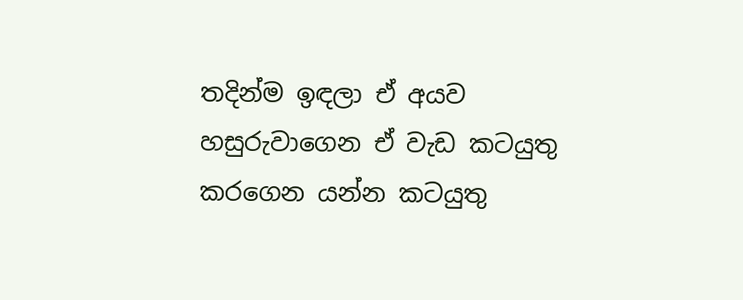තදින්ම ඉඳලා ඒ අයව හසුරුවාගෙන ඒ වැඩ කටයුතු කරගෙන යන්න කටයුතු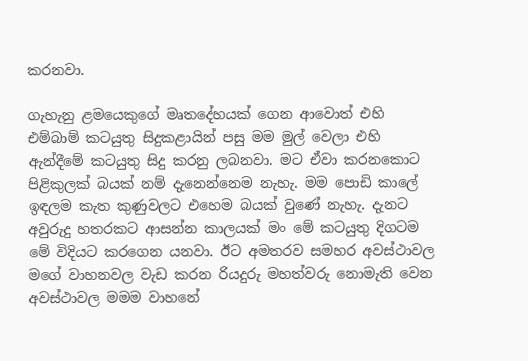කරනවා.

ගැහැනු ළමයෙකුගේ මෘතදේහයක් ගෙන ආවොත් එහි එම්බාම් කටයුතු සිදුකළායින් පසු මම මුල් වෙලා එහි ඇන්දීමේ කටයුතු සිදු කරනු ලබනවා. මට ඒවා කරනකොට පිළිකුලක් බයක් නම් දැනෙන්නෙම නැහැ. මම පොඩි කාලේ ඉඳලම කැත කුණුවලට එහෙම බයක් වුණේ නැහැ. දැනට අවුරුදු හතරකට ආසන්න කාලයක් මං මේ කටයුතු දිගටම මේ විදියට කරගෙන යනවා. ඊට අමතරව සමහර අවස්ථාවල මගේ වාහනවල වැඩ කරන රියදුරු මහත්වරු නොමැති වෙන අවස්ථාවල මමම වාහනේ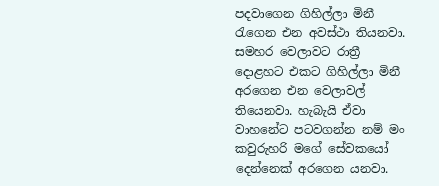පදවාගෙන ගිහිල්ලා මිනී රැගෙන එන අවස්ථා තියනවා. සමහර වෙලාවට රාත්‍රී දොළහට එකට ගිහිල්ලා මිනී අරගෙන එන වෙලාවල් තියෙනවා. හැබැයි ඒවා වාහනේට පටවගන්න නම් මං කවුරුහරි මගේ සේවකයෝ දෙන්නෙක් අරගෙන යනවා.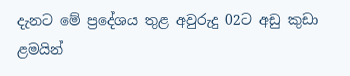දැනට මේ ප්‍රදේශය තුළ අවුරුදු 02ට අඩු කුඩා ළමයින්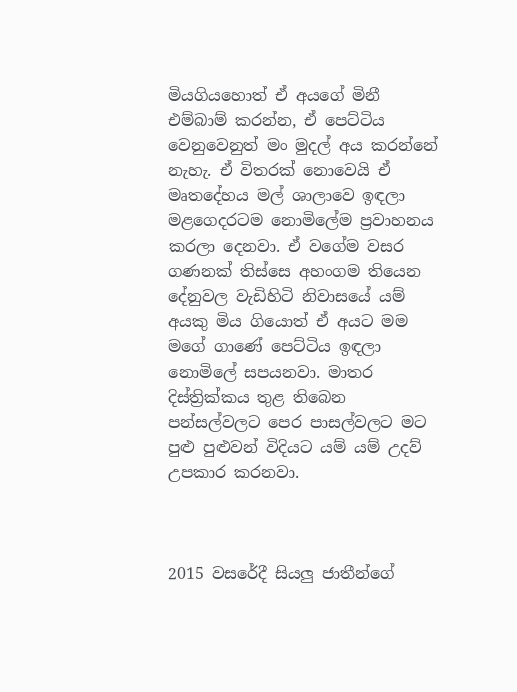මියගියහොත් ඒ අයගේ මිනී එම්බාම් කරන්න, ඒ පෙට්ටිය වෙනුවෙනුත් මං මුදල් අය කරන්නේ නැහැ. ඒ විතරක් නොවෙයි ඒ මෘතදේහය මල් ශාලාවෙ ඉඳලා මළගෙදරටම නොමිලේම ප්‍රවාහනය කරලා දෙනවා. ඒ වගේම වසර ගණනක් තිස්සෙ අහංගම තියෙන දේනුවල වැඩිහිටි නිවාසයේ යම් අයකු මිය ගියොත් ඒ අයට මම මගේ ගාණේ පෙට්ටිය ඉඳලා නොමිලේ සපයනවා. මාතර දිස්ත්‍රික්කය තුළ තිබෙන පන්සල්වලට පෙර පාසල්වලට මට පුළු පුළුවන් විදියට යම් යම් උදව් උපකාර කරනවා.



2015 වසරේදී සියලු ජාතීන්ගේ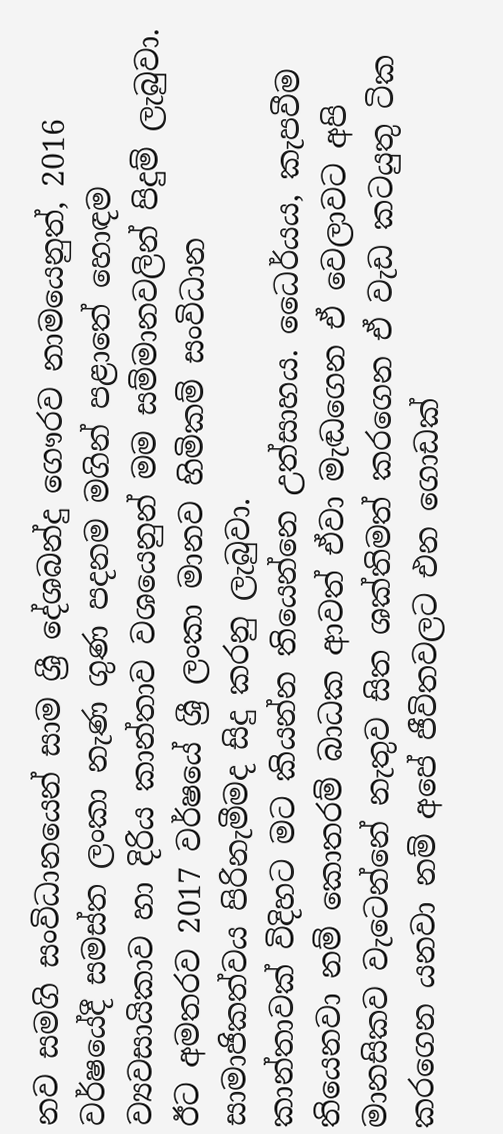නව සමගි සංවිධානයෙන් සාම ශ්‍රී දේශබන්දු ගෞරව නාමයෙනුත්, 2016 වර්ෂයේදී සමස්ත ලංකා නැණ ගුණ පදනම මගින් පළාතේ හොඳම ව්‍යවසායිකාව හා දිරිය කාන්තාව වශයෙනුන් මම සම්මානවලින් පිදුම් ලැබුවා. ඊට අමතරව 2017 වර්ෂයේ ශ්‍රී ලංකා මානව හිමිකම් සංවිධාන සාමාජිකත්වය පිරිනැමීමද සිදු කරනු ලැබුවා.
කාන්තාවක් විදිහට මට කියන්න තියෙන්නෙ උත්සාහය. ධෛර්යය, කැපවීම තියෙනවා නම් කොතරම් බාධක ආවත් ඒවා මැඬගෙන ඒ වෙලාවට අපි මානසිකව වැටෙන්නේ නැතුව සිත ශක්තිමත් කරගෙන ඒ වැඩ කටයුතු ටික කරගෙන යනවා නම් අපේ ජීවිතවලට එන ගොඩක්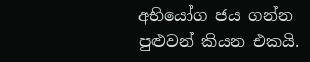අභියෝග ජය ගන්න පුළුවන් කියන එකයි.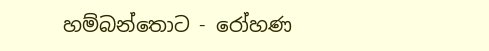හම්බන්තොට - රෝහණ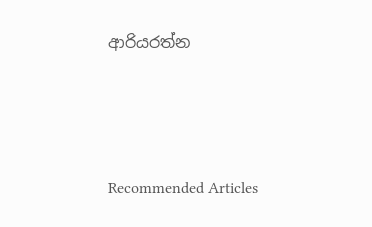ආරියරත්න





Recommended Articles